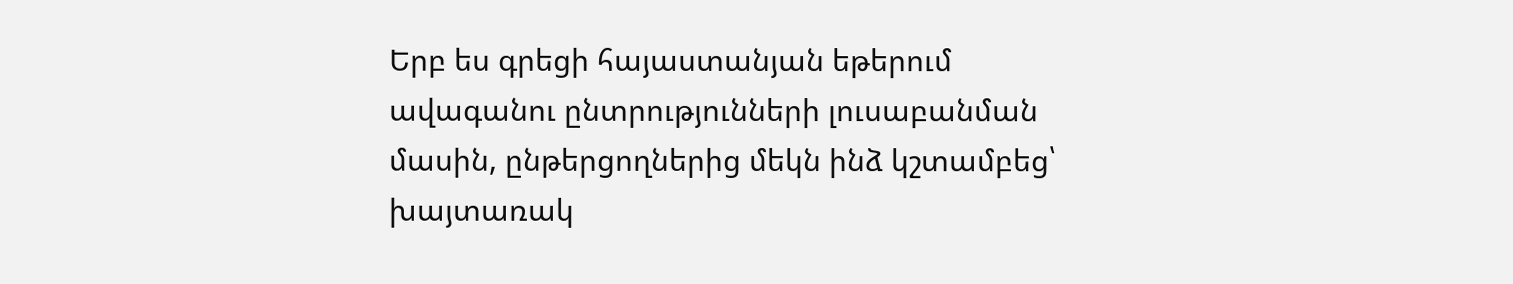Երբ ես գրեցի հայաստանյան եթերում ավագանու ընտրությունների լուսաբանման մասին, ընթերցողներից մեկն ինձ կշտամբեց՝ խայտառակ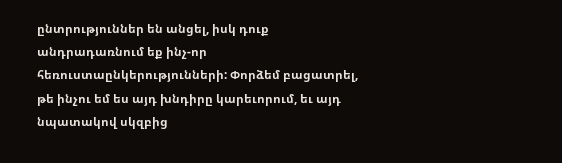ընտրություններ են անցել, իսկ դուք անդրադառնում եք ինչ-որ հեռուստաընկերությունների: Փորձեմ բացատրել, թե ինչու եմ ես այդ խնդիրը կարեւորում, եւ այդ նպատակով սկզբից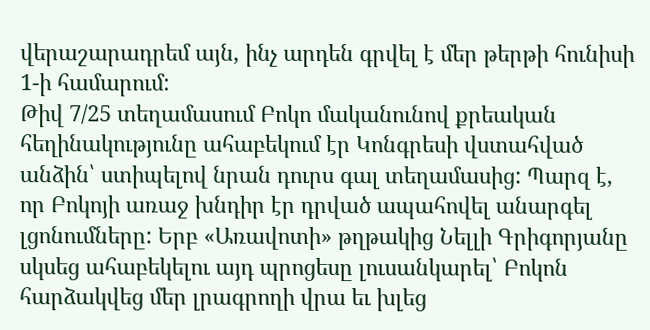վերաշարադրեմ այն, ինչ արդեն գրվել է մեր թերթի հունիսի 1-ի համարում:
Թիվ 7/25 տեղամասում Բոկո մականունով քրեական հեղինակությունը ահաբեկում էր Կոնգրեսի վստահված անձին՝ ստիպելով նրան դուրս գալ տեղամասից: Պարզ է, որ Բոկոյի առաջ խնդիր էր դրված ապահովել անարգել լցոնումները: Երբ «Առավոտի» թղթակից Նելլի Գրիգորյանը սկսեց ահաբեկելու այդ պրոցեսը լուսանկարել՝ Բոկոն հարձակվեց մեր լրագրողի վրա եւ խլեց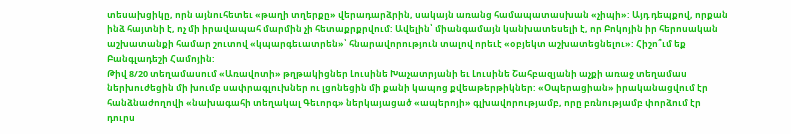տեսախցիկը, որն այնուհետեւ «թաղի տղերքը» վերադարձրին, սակայն առանց համապատասխան «չիպի»: Այդ դեպքով, որքան ինձ հայտնի է, ոչ մի իրավապահ մարմին չի հետաքրքրվում: Ավելին՝ միանգամայն կանխատեսելի է, որ Բոկոյին իր հերոսական աշխատանքի համար շուտով «կպարգեւատրեն»՝ հնարավորություն տալով որեւէ «օբյեկտ աշխատեցնելու»: Հիշո՞ւմ եք Բանգլադեշի Համոյին:
Թիվ 8/20 տեղամասում «Առավոտի» թղթակիցներ Լուսինե Խաչատրյանի եւ Լուսինե Շահբազյանի աչքի առաջ տեղամաս ներխուժեցին մի խումբ սափրագլուխներ ու լցոնեցին մի քանի կապոց քվեաթերթիկներ: «Օպերացիան» իրականացվում էր հանձնաժողովի «նախագահի տեղակալ Գեւորգ» ներկայացած «ապերոյի» գլխավորությամբ, որը բռնությամբ փորձում էր դուրս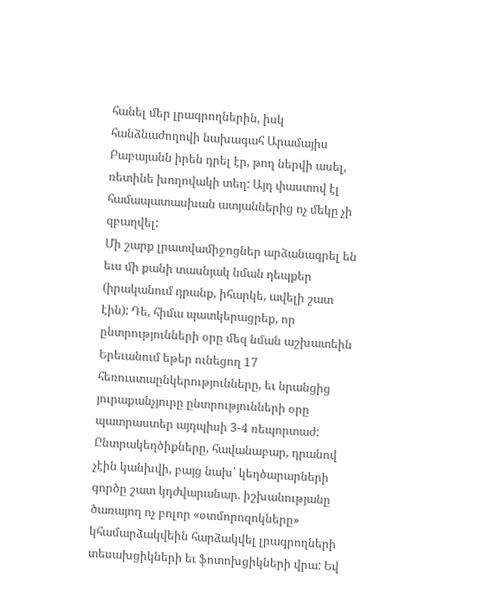հանել մեր լրագրողներին, իսկ հանձնաժողովի նախագահ Արամայիս Բաբայանն իրեն դրել էր, թող ներվի ասել, ռետինե խողովակի տեղ: Այդ փաստով էլ համապատասխան ատյաններից ոչ մեկը չի զբաղվել:
Մի շարք լրատվամիջոցներ արձանագրել են եւս մի քանի տասնյակ նման դեպքեր (իրականում դրանք, իհարկե, ավելի շատ էին): Դե, հիմա պատկերացրեք, որ ընտրությունների օրը մեզ նման աշխատեին Երեւանում եթեր ունեցող 17 հեռուստաընկերությունները, եւ նրանցից յուրաքանչյուրը ընտրությունների օրը պատրաստեր այդպիսի 3-4 ռեպորտաժ: Ընտրակեղծիքները, հավանաբար, դրանով չէին կանխվի, բայց նախ՝ կեղծարարների գործը շատ կդժվարանար. իշխանությանը ծառայող ոչ բոլոր «օտմորոզոկները» կհամարձակվեին հարձակվել լրագրողների տեսախցիկների եւ ֆոտոխցիկների վրա: Եվ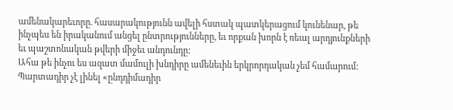ամենակարեւորը. հասարակությունն ավելի հստակ պատկերացում կունենար, թե ինչպես են իրականում անցել ընտրությունները, եւ որքան խորն է ռեալ արդյունքների եւ պաշտոնական թվերի միջեւ անդունդը:
Ահա թե ինչու ես ազատ մամուլի խնդիրը ամենեւին երկրորդական չեմ համարում: Պարտադիր չէ լինել «ընդդիմադիր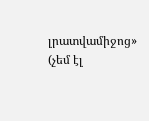լրատվամիջոց» (չեմ էլ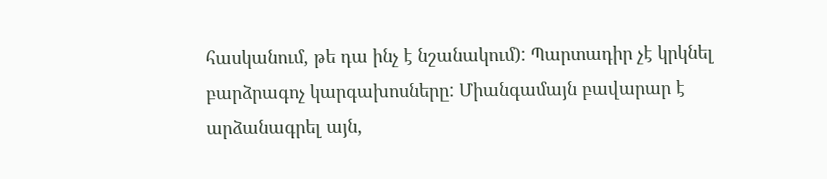հասկանում, թե դա ինչ է նշանակում): Պարտադիր չէ կրկնել բարձրագոչ կարգախոսները: Միանգամայն բավարար է արձանագրել այն,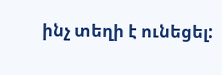ինչ տեղի է ունեցել: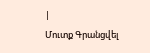|
Մուտք Գրանցվել